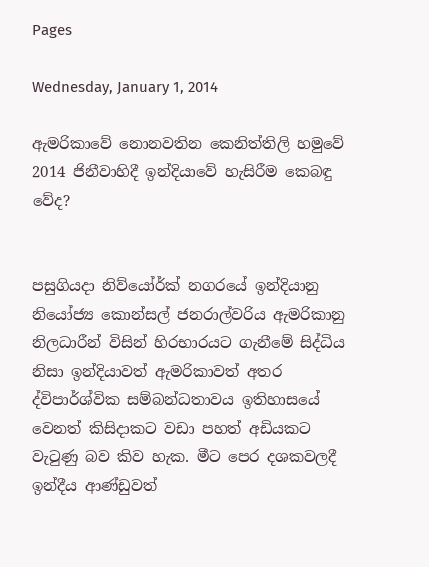Pages

Wednesday, January 1, 2014

ඇමරිකාවේ නොනවතින කෙනිත්තිලි හමුවේ 2014 ජිනීවාහිදී ඉන්දියාවේ හැසිරීම කෙබඳු වේද?


පසුගියදා නිව්යෝර්ක්‌ නගරයේ ඉන්දියානු නියෝජ්‍ය කොන්සල් ජනරාල්වරිය ඇමරිකානු නිලධාරීන් විසින් හිරභාරයට ගැනීමේ සිද්ධිය නිසා ඉන්දියාවත් ඇමරිකාවත් අතර ද්විපාර්ශ්වික සම්බන්ධතාවය ඉතිහාසයේ වෙනත් කිසිදාකට වඩා පහත් අඩියකට වැටුණු බව කිව හැක. මීට පෙර දශකවලදී ඉන්දීය ආණ්‌ඩුවත්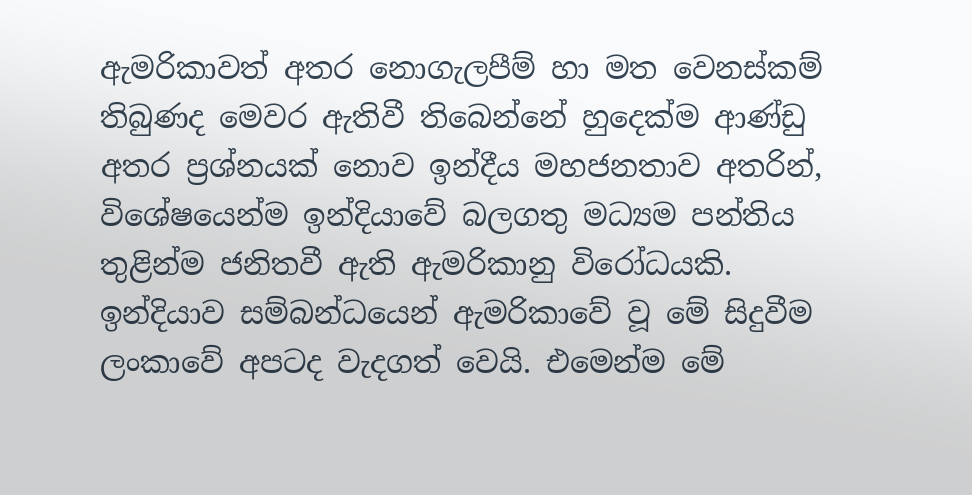ඇමරිකාවත් අතර නොගැලපීම් හා මත වෙනස්‌කම් තිබුණද මෙවර ඇතිවී තිබෙන්නේ හුදෙක්‌ම ආණ්‌ඩු අතර ප්‍රශ්නයක්‌ නොව ඉන්දීය මහජනතාව අතරින්, විශේෂයෙන්ම ඉන්දියාවේ බලගතු මධ්‍යම පන්තිය තුළින්ම ජනිතවී ඇති ඇමරිකානු විරෝධයකි. ඉන්දියාව සම්බන්ධයෙන් ඇමරිකාවේ වූ මේ සිදුවීම ලංකාවේ අපටද වැදගත් වෙයි. එමෙන්ම මේ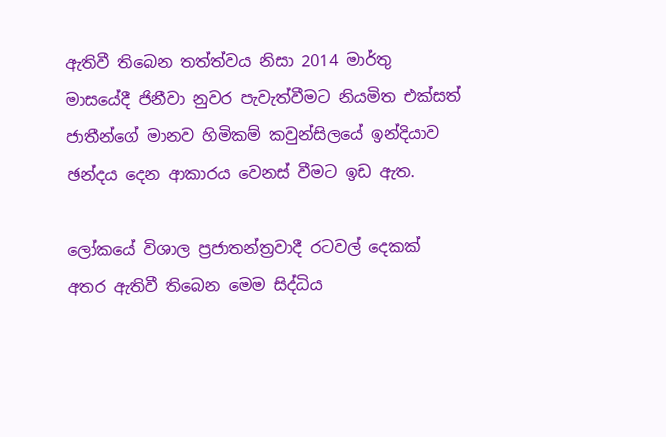ඇතිවී තිබෙන තත්ත්වය නිසා 2014 මාර්තු මාසයේදී ජිනීවා නුවර පැවැත්වීමට නියමිත එක්‌සත් ජාතීන්ගේ මානව හිමිකම් කවුන්සිලයේ ඉන්දියාව ඡන්දය දෙන ආකාරය වෙනස්‌ වීමට ඉඩ ඇත.

ලෝකයේ විශාල ප්‍රජාතන්ත්‍රවාදී රටවල් දෙකක්‌ අතර ඇතිවී තිබෙන මෙම සිද්ධිය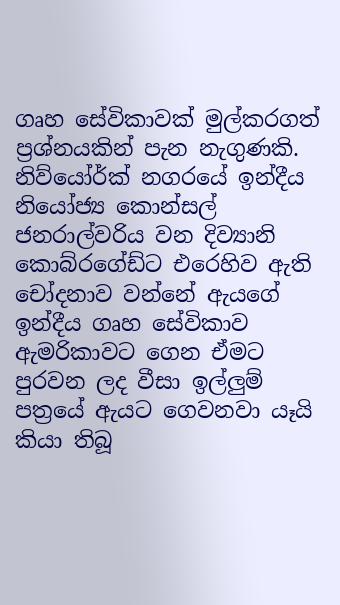ගෘහ සේවිකාවක්‌ මුල්කරගත් ප්‍රශ්නයකින් පැන නැගුණකි. නිව්යෝර්ක්‌ නගරයේ ඉන්දීය නියෝජ්‍ය කොන්සල් ජනරාල්වරිය වන දිව්‍යානි කොබ්රගේඩ්ට එරෙහිව ඇති චෝදනාව වන්නේ ඇයගේ ඉන්දීය ගෘහ සේවිකාව ඇමරිකාවට ගෙන ඒමට පුරවන ලද වීසා ඉල්ලුම් පත්‍රයේ ඇයට ගෙවනවා යෑයි කියා තිබූ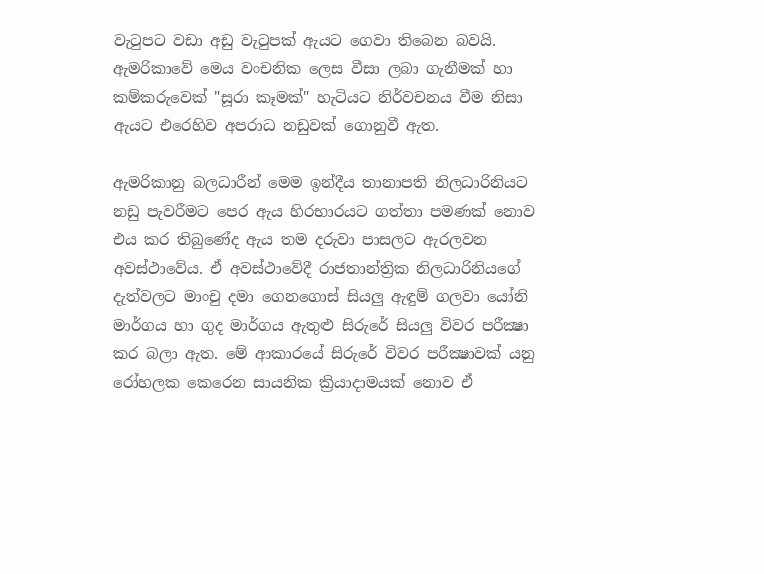වැටුපට වඩා අඩු වැටුපක්‌ ඇයට ගෙවා තිබෙන බවයි. ඇමරිකාවේ මෙය වංචනික ලෙස වීසා ලබා ගැනීමක්‌ හා කම්කරුවෙක්‌ "සූරා කෑමක්‌" හැටියට නිර්වචනය වීම නිසා ඇයට එරෙහිව අපරාධ නඩුවක්‌ ගොනුවී ඇත.

ඇමරිකානු බලධාරීන් මෙම ඉන්දීය තානාපති නිලධාරිනියට නඩු පැවරීමට පෙර ඇය හිරභාරයට ගත්තා පමණක්‌ නොව එය කර තිබුණේද ඇය තම දරුවා පාසලට ඇරලවන අවස්‌ථාවේය. ඒ අවස්‌ථාවේදී රාජතාන්ත්‍රික නිලධාරිනියගේ දැත්වලට මාංචු දමා ගෙනගොස්‌ සියලු ඇඳුම් ගලවා යෝනි මාර්ගය හා ගුද මාර්ගය ඇතුළු සිරුරේ සියලු විවර පරීක්‍ෂා කර බලා ඇත. මේ ආකාරයේ සිරුරේ විවර පරීක්‍ෂාවක්‌ යනු රෝහලක කෙරෙන සායනික ක්‍රියාදාමයක්‌ නොව ඒ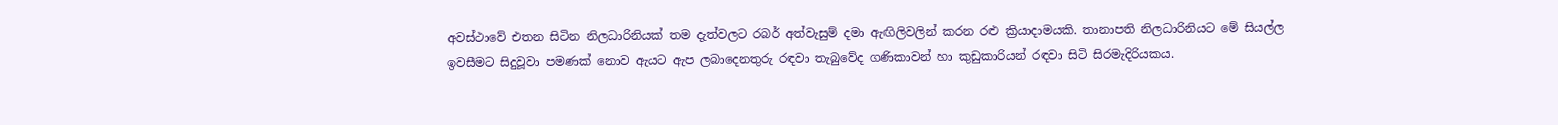අවස්‌ථාවේ එතන සිටින නිලධාරිනියක්‌ තම දැත්වලට රබර් අත්වැසුම් දමා ඇඟිලිවලින් කරන රළු ක්‍රියාදාමයකි. තානාපති නිලධාරිනියට මේ සියල්ල ඉවසීමට සිදුවූවා පමණක්‌ නොව ඇයට ඇප ලබාදෙනතුරු රඳවා තැබුවේද ගණිකාවන් හා කුඩුකාරියන් රඳවා සිටි සිරමැදිරියකය.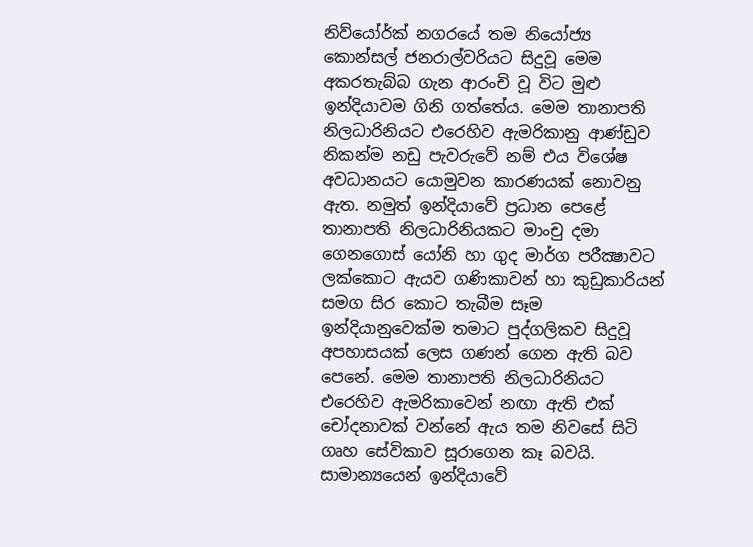නිව්යෝර්ක්‌ නගරයේ තම නියෝජ්‍ය කොන්සල් ජනරාල්වරියට සිදුවූ මෙම අකරතැබ්බ ගැන ආරංචි වූ විට මුළු ඉන්දියාවම ගිනි ගත්තේය. මෙම තානාපති නිලධාරිනියට එරෙහිව ඇමරිකානු ආණ්‌ඩුව නිකන්ම නඩු පැවරුවේ නම් එය විශේෂ අවධානයට යොමුවන කාරණයක්‌ නොවනු ඇත. නමුත් ඉන්දියාවේ ප්‍රධාන පෙළේ තානාපති නිලධාරිනියකට මාංචු දමා ගෙනගොස්‌ යෝනි හා ගුද මාර්ග පරීක්‍ෂාවට ලක්‌කොට ඇයව ගණිකාවන් හා කුඩුකාරියන් සමග සිර කොට තැබීම සෑම ඉන්දියානුවෙක්‌ම තමාට පුද්ගලිකව සිදුවූ අපහාසයක්‌ ලෙස ගණන් ගෙන ඇති බව පෙනේ. මෙම තානාපති නිලධාරිනියට එරෙහිව ඇමරිකාවෙන් නඟා ඇති එක්‌ චෝදනාවක්‌ වන්නේ ඇය තම නිවසේ සිටි ගෘහ සේවිකාව සූරාගෙන කෑ බවයි. සාමාන්‍යයෙන් ඉන්දියාවේ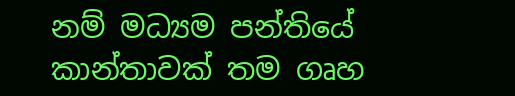නම් මධ්‍යම පන්තියේ කාන්තාවක්‌ තම ගෘහ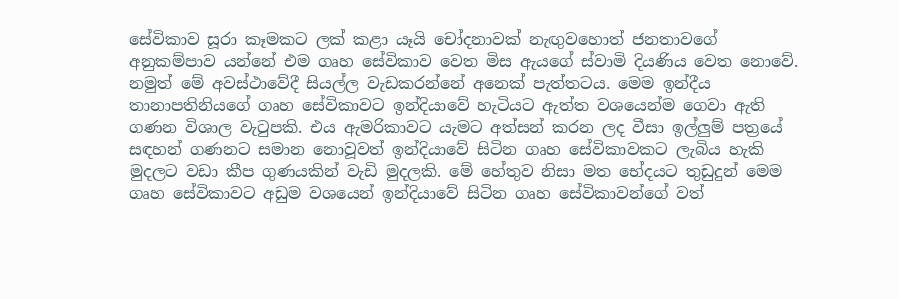සේවිකාව සූරා කෑමකට ලක්‌ කළා යෑයි චෝදනාවක්‌ නැඟුවහොත් ජනතාවගේ අනුකම්පාව යන්නේ එම ගෘහ සේවිකාව වෙත මිස ඇයගේ ස්‌වාමි දියණිය වෙත නොවේ. නමුත් මේ අවස්‌ථාවේදී සියල්ල වැඩකරන්නේ අනෙක්‌ පැත්තටය. මෙම ඉන්දීය තානාපතිනියගේ ගෘහ සේවිකාවට ඉන්දියාවේ හැටියට ඇත්ත වශයෙන්ම ගෙවා ඇති ගණන විශාල වැටුපකි. එය ඇමරිකාවට යැමට අත්සන් කරන ලද වීසා ඉල්ලුම් පත්‍රයේ සඳහන් ගණනට සමාන නොවූවත් ඉන්දියාවේ සිටින ගෘහ සේවිකාවකට ලැබිය හැකි මුදලට වඩා කීප ගුණයකින් වැඩි මුදලකි. මේ හේතුව නිසා මත භේදයට තුඩුදුන් මෙම ගෘහ සේවිකාවට අඩුම වශයෙන් ඉන්දියාවේ සිටින ගෘහ සේවිකාවන්ගේ වත්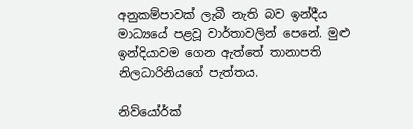අනුකම්පාවක්‌ ලැබී නැති බව ඉන්දීය මාධ්‍යයේ පළවූ වාර්තාවලින් පෙනේ. මුළු ඉන්දියාවම ගෙන ඇත්තේ තානාපති නිලධාරිනියගේ පැත්තය.

නිව්යෝර්ක්‌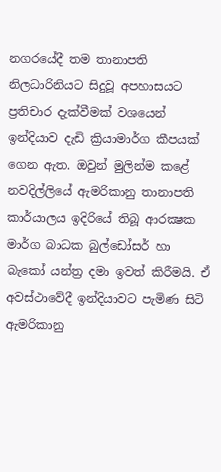නගරයේදී තම තානාපති නිලධාරිනියට සිදුවූ අපහාසයට ප්‍රතිචාර දැක්‌වීමක්‌ වශයෙන් ඉන්දියාව දැඩි ක්‍රියාමාර්ග කීපයක්‌ ගෙන ඇත. ඔවුන් මුලින්ම කළේ නවදිල්ලියේ ඇමරිකානු තානාපති කාර්යාලය ඉදිරියේ තිබූ ආරක්‍ෂක මාර්ග බාධක බුල්ඩෝසර් හා බැකෝ යන්ත්‍ර දමා ඉවත් කිරීමයි. ඒ අවස්‌ථාවේදී ඉන්දියාවට පැමිණ සිටි ඇමරිකානු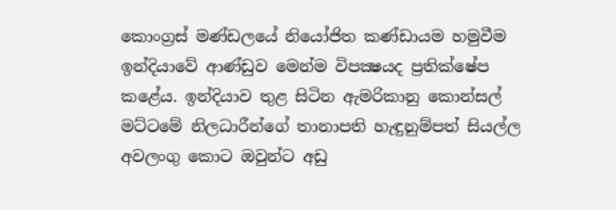කොංග්‍රස්‌ මණ්‌ඩලයේ නියෝජිත කණ්‌ඩායම හමුවීම ඉන්දියාවේ ආණ්‌ඩුව මෙන්ම විපක්‍ෂයද ප්‍රතික්‌ෂේප කළේය. ඉන්දියාව තුළ සිටින ඇමරිකානු කොන්සල් මට්‌ටමේ නිලධාරීන්ගේ තානාපති හැඳුනුම්පත් සියල්ල අවලංගු කොට ඔවුන්ට අඩු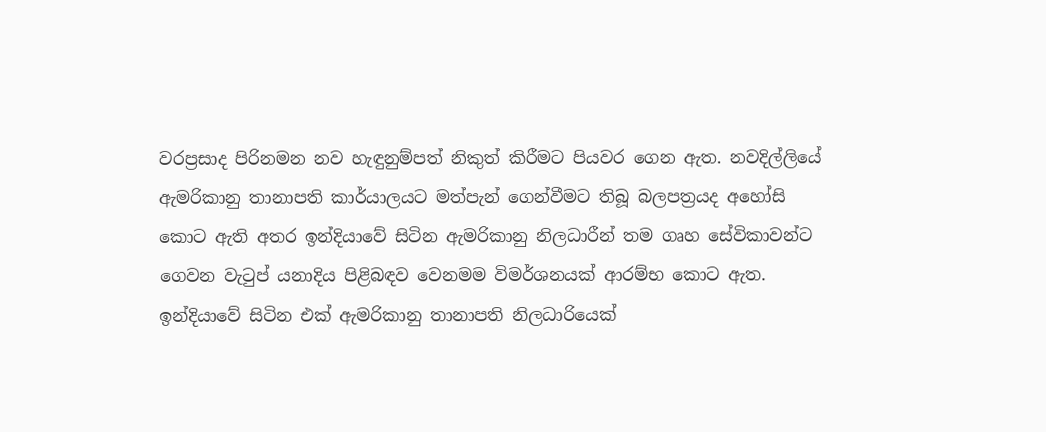වරප්‍රසාද පිරිනමන නව හැඳුනුම්පත් නිකුත් කිරීමට පියවර ගෙන ඇත. නවදිල්ලියේ ඇමරිකානු තානාපති කාර්යාලයට මත්පැන් ගෙන්වීමට තිබූ බලපත්‍රයද අහෝසි කොට ඇති අතර ඉන්දියාවේ සිටින ඇමරිකානු නිලධාරීන් තම ගෘහ සේවිකාවන්ට ගෙවන වැටුප් යනාදිය පිළිබඳව වෙනමම විමර්ශනයක්‌ ආරම්භ කොට ඇත. ඉන්දියාවේ සිටින එක්‌ ඇමරිකානු තානාපති නිලධාරියෙක්‌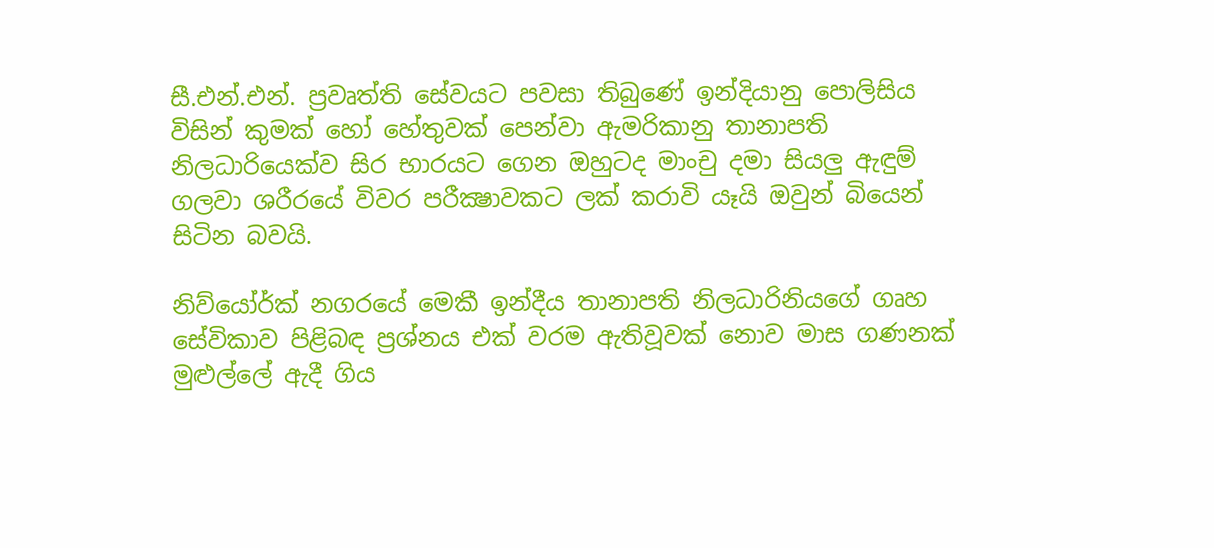සී.එන්.එන්. ප්‍රවෘත්ති සේවයට පවසා තිබුණේ ඉන්දියානු පොලිසිය විසින් කුමක්‌ හෝ හේතුවක්‌ පෙන්වා ඇමරිකානු තානාපති නිලධාරියෙක්‌ව සිර භාරයට ගෙන ඔහුටද මාංචු දමා සියලු ඇඳුම් ගලවා ශරීරයේ විවර පරීක්‍ෂාවකට ලක්‌ කරාවි යෑයි ඔවුන් බියෙන් සිටින බවයි.

නිව්යෝර්ක්‌ නගරයේ මෙකී ඉන්දීය තානාපති නිලධාරිනියගේ ගෘහ සේවිකාව පිළිබඳ ප්‍රශ්නය එක්‌ වරම ඇතිවූවක්‌ නොව මාස ගණනක්‌ මුළුල්ලේ ඇදී ගිය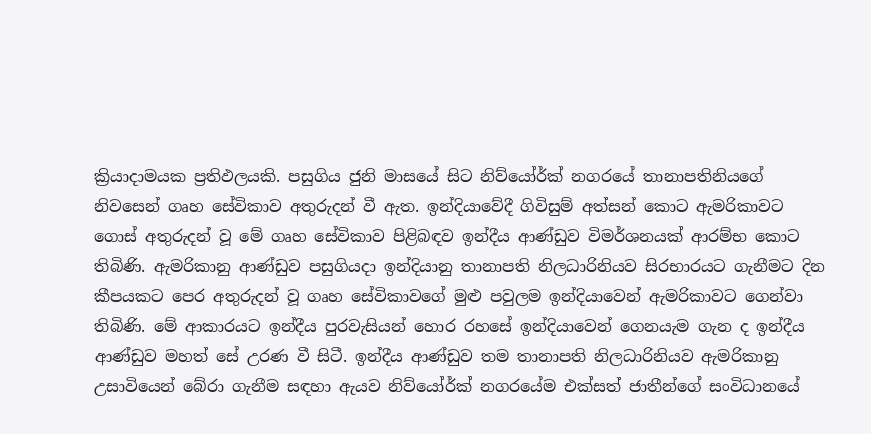ක්‍රියාදාමයක ප්‍රතිඵලයකි. පසුගිය ජුනි මාසයේ සිට නිව්යෝර්ක්‌ නගරයේ තානාපතිනියගේ නිවසෙන් ගෘහ සේවිකාව අතුරුදන් වී ඇත. ඉන්දියාවේදී ගිවිසුම් අත්සන් කොට ඇමරිකාවට ගොස්‌ අතුරුදන් වූ මේ ගෘහ සේවිකාව පිළිබඳව ඉන්දීය ආණ්‌ඩුව විමර්ශනයක්‌ ආරම්භ කොට තිබිණි. ඇමරිකානු ආණ්‌ඩුව පසුගියදා ඉන්දියානු තානාපති නිලධාරිනියව සිරභාරයට ගැනීමට දින කීපයකට පෙර අතුරුදන් වූ ගෘහ සේවිකාවගේ මුළු පවුලම ඉන්දියාවෙන් ඇමරිකාවට ගෙන්වා තිබිණි. මේ ආකාරයට ඉන්දීය පුරවැසියන් හොර රහසේ ඉන්දියාවෙන් ගෙනයැම ගැන ද ඉන්දීය ආණ්‌ඩුව මහත් සේ උරණ වී සිටී. ඉන්දීය ආණ්‌ඩුව තම තානාපති නිලධාරිනියව ඇමරිකානු උසාවියෙන් බේරා ගැනීම සඳහා ඇයව නිව්යෝර්ක්‌ නගරයේම එක්‌සත් ජාතීන්ගේ සංවිධානයේ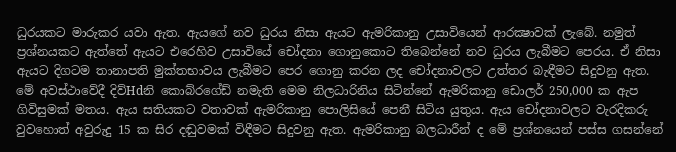ධුරයකට මාරුකර යවා ඇත. ඇයගේ නව ධුරය නිසා ඇයට ඇමරිකානු උසාවියෙන් ආරක්‍ෂාවක්‌ ලැබේ. නමුත් ප්‍රශ්නයකට ඇත්තේ ඇයට එරෙහිව උසාවියේ චෝදනා ගොනුකොට තිබෙන්නේ නව ධුරය ලැබීමට පෙරය. ඒ නිසා ඇයට දිගටම තානාපති මුක්‌තභාවය ලැබීමට පෙර ගොනු කරන ලද චෝදනාවලට උත්තර බැඳීමට සිදුවනු ඇත. මේ අවස්‌ථාවේදී දිව්Hdනි කොබ්රගේඩ් නමැති මෙම නිලධාරිනිය සිටින්නේ ඇමරිකානු ඩොලර් 250,000 ක ඇප ගිවිසුමක්‌ මතය. ඇය සතියකට වතාවක්‌ ඇමරිකානු පොලිසියේ පෙනී සිටිය යුතුය. ඇය චෝදනාවලට වැරදිකරු වුවහොත් අවුරුදු 15 ක සිර දඬුවමක්‌ විඳීමට සිදුවනු ඇත. ඇමරිකානු බලධාරීන් ද මේ ප්‍රශ්නයෙන් පස්‌ස ගසන්නේ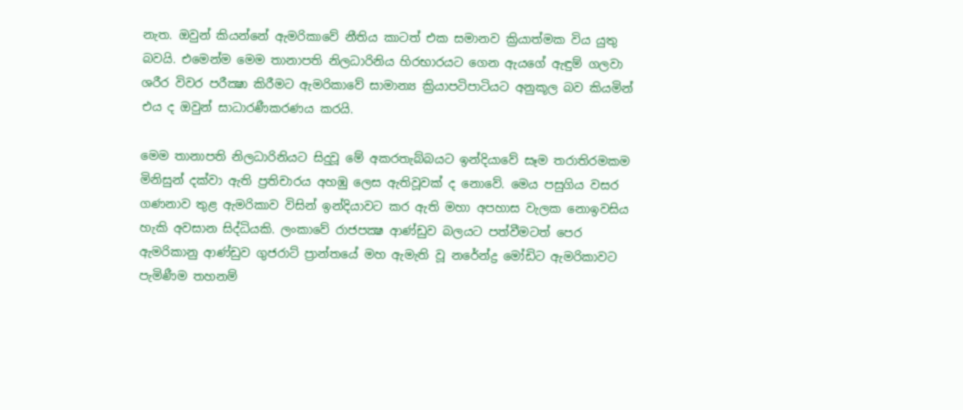නැත. ඔවුන් කියන්නේ ඇමරිකාවේ නීතිය කාටත් එක සමානව ක්‍රියාත්මක විය යුතු බවයි. එමෙන්ම මෙම තානාපති නිලධාරිනිය හිරභාරයට ගෙන ඇයගේ ඇඳුම් ගලවා ශරීර විවර පරීක්‍ෂා කිරීමට ඇමරිකාවේ සාමාන්‍ය ක්‍රියාපටිපාටියට අනුකූල බව කියමින් එය ද ඔවුන් සාධාරණීකරණය කරයි.

මෙම තානාපති නිලධාරිනියට සිදුවූ මේ අකරතැබ්බයට ඉන්දියාවේ සෑම තරාතිරමකම මිනිසුන් දක්‌වා ඇති ප්‍රතිචාරය අහඹු ලෙස ඇතිවූවක්‌ ද නොවේ. මෙය පසුගිය වසර ගණනාව තුළ ඇමරිකාව විසින් ඉන්දියාවට කර ඇති මහා අපහාස වැලක නොඉවසිය හැකි අවසාන සිද්ධියකි. ලංකාවේ රාජපක්‍ෂ ආණ්‌ඩුව බලයට පත්වීමටත් පෙර ඇමරිකානු ආණ්‌ඩුව ගුජරාට්‌ ප්‍රාන්තයේ මහ ඇමැති වූ නරේන්ද්‍ර මෝඩිට ඇමරිකාවට පැමිණීම තහනම්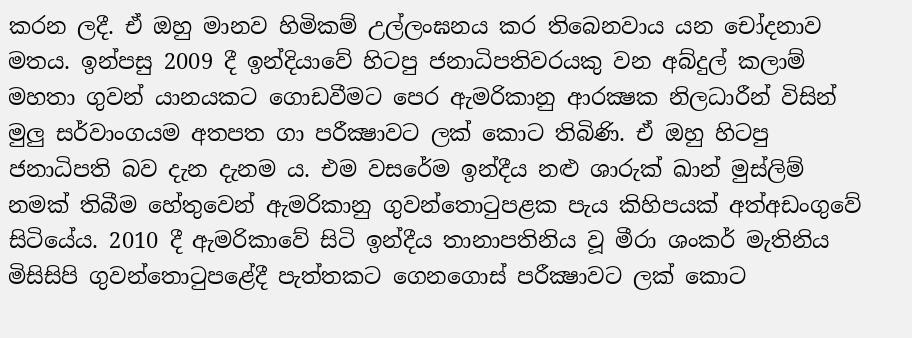කරන ලදී. ඒ ඔහු මානව හිමිකම් උල්ලංඝනය කර තිබෙනවාය යන චෝදනාව මතය. ඉන්පසු 2009 දී ඉන්දියාවේ හිටපු ජනාධිපතිවරයකු වන අබ්දුල් කලාම් මහතා ගුවන් යානයකට ගොඩවීමට පෙර ඇමරිකානු ආරක්‍ෂක නිලධාරීන් විසින් මුලු සර්වාංගයම අතපත ගා පරීක්‍ෂාවට ලක්‌ කොට තිබිණි. ඒ ඔහු හිටපු ජනාධිපති බව දැන දැනම ය. එම වසරේම ඉන්දීය නළු ශාරුක්‌ ඛාන් මුස්‌ලිම් නමක්‌ තිබීම හේතුවෙන් ඇමරිකානු ගුවන්තොටුපළක පැය කිහිපයක්‌ අත්අඩංගුවේ සිටියේය. 2010 දී ඇමරිකාවේ සිටි ඉන්දීය තානාපතිනිය වූ මීරා ශංකර් මැතිනිය මිසිසිපි ගුවන්තොටුපළේදී පැත්තකට ගෙනගොස්‌ පරීක්‍ෂාවට ලක්‌ කොට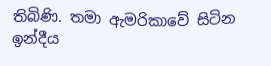තිබිණි. තමා ඇමරිකාවේ සිටින ඉන්දීය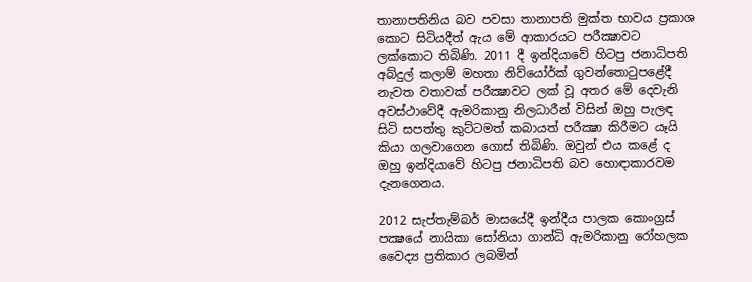තානාපතිනිය බව පවසා තානාපති මුක්‌ත භාවය ප්‍රකාශ කොට සිටියදීත් ඇය මේ ආකාරයට පරීක්‍ෂාවට ලක්‌කොට තිබිණි. 2011 දී ඉන්දියාවේ හිටපු ජනාධිපති අබ්දුල් කලාම් මහතා නිව්යෝර්ක්‌ ගුවන්තොටුපළේදී නැවත වතාවක්‌ පරීක්‍ෂාවට ලක්‌ වූ අතර මේ දෙවැනි අවස්‌ථාවේදී ඇමරිකානු නිලධාරීන් විසින් ඔහු පැලඳ සිටි සපත්තු කුට්‌ටමත් කබායත් පරීක්‍ෂා කිරීමට යෑයි කියා ගලවාගෙන ගොස්‌ තිබිණි. ඔවුන් එය කළේ ද ඔහු ඉන්දියාවේ හිටපු ජනාධිපති බව හොඳාකාරවම දැනගෙනය.

2012 සැප්තැම්බර් මාසයේදී ඉන්දීය පාලක කොංග්‍රස්‌ පක්‍ෂයේ නායිකා සෝනියා ගාන්ධි ඇමරිකානු රෝහලක වෛද්‍ය ප්‍රතිකාර ලබමින්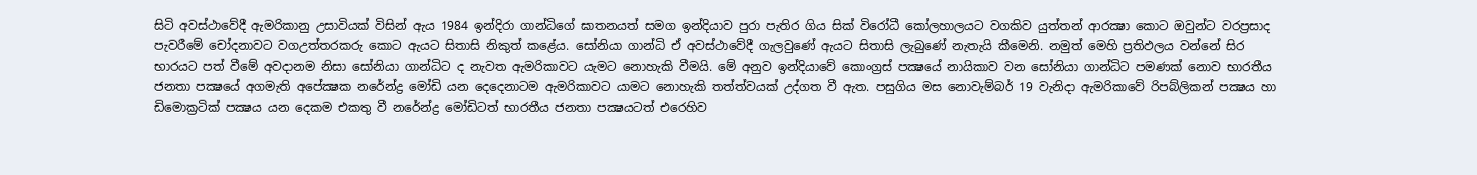සිටි අවස්‌ථාවේදී ඇමරිකානු උසාවියක්‌ විසින් ඇය 1984 ඉන්දිරා ගාන්ධිගේ ඝාතනයත් සමග ඉන්දියාව පුරා පැතිර ගිය සික්‌ විරෝධී කෝලහාලයට වගකිව යුත්තන් ආරක්‍ෂා කොට ඔවුන්ට වරප්‍රසාද පැවරීමේ චෝදනාවට වගඋත්තරකරු කොට ඇයට සිතාසි නිකුත් කළේය. සෝනියා ගාන්ධි ඒ අවස්‌ථාවේදී ගැලවුණේ ඇයට සිතාසි ලැබුණේ නැතැයි කීමෙනි. නමුත් මෙහි ප්‍රතිඵලය වන්නේ සිර භාරයට පත් වීමේ අවදානම නිසා සෝනියා ගාන්ධිට ද නැවත ඇමරිකාවට යැමට නොහැකි වීමයි. මේ අනුව ඉන්දියාවේ කොංග්‍රස්‌ පක්‍ෂයේ නායිකාව වන සෝනියා ගාන්ධිට පමණක්‌ නොව භාරතීය ජනතා පක්‍ෂයේ අගමැති අපේක්‍ෂක නරේන්ද්‍ර මෝඩි යන දෙදෙනාටම ඇමරිකාවට යාමට නොහැකි තත්ත්වයක්‌ උද්ගත වී ඇත. පසුගිය මස නොවැම්බර් 19 වැනිදා ඇමරිකාවේ රිපබ්ලිකන් පක්‍ෂය හා ඩිමොක්‍රටික්‌ පක්‍ෂය යන දෙකම එකතු වී නරේන්ද්‍ර මෝඩිටත් භාරතීය ජනතා පක්‍ෂයටත් එරෙහිව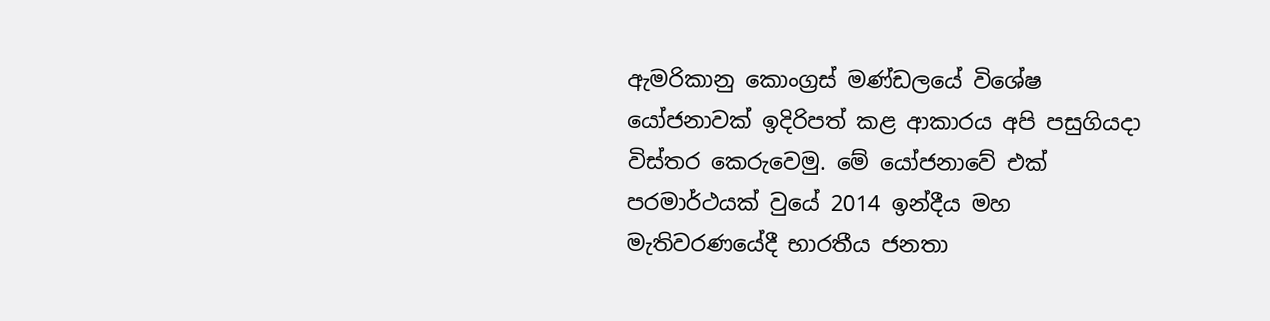ඇමරිකානු කොංග්‍රස්‌ මණ්‌ඩලයේ විශේෂ යෝජනාවක්‌ ඉදිරිපත් කළ ආකාරය අපි පසුගියදා විස්‌තර කෙරුවෙමු. මේ යෝජනාවේ එක්‌ පරමාර්ථයක්‌ වුයේ 2014 ඉන්දීය මහ මැතිවරණයේදී භාරතීය ජනතා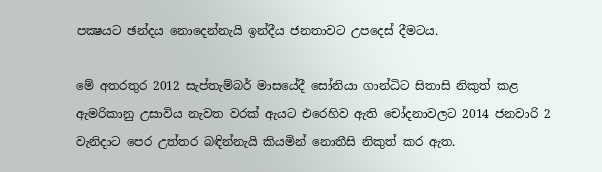පක්‍ෂයට ඡන්දය නොදෙන්නැයි ඉන්දීය ජනතාවට උපදෙස්‌ දීමටය.

මේ අතරතුර 2012 සැප්තැම්බර් මාසයේදී සෝනියා ගාන්ධිට සිතාසි නිකුත් කළ ඇමරිකානු උසාවිය නැවත වරක්‌ ඇයට එරෙහිව ඇති චෝදනාවලට 2014 ජනවාරි 2 වැනිදාට පෙර උත්තර බඳින්නැයි කියමින් නොතීසි නිකුත් කර ඇත.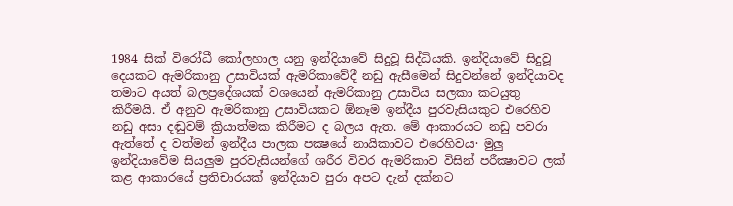1984 සික්‌ විරෝධී කෝලහාල යනු ඉන්දියාවේ සිදුවූ සිද්ධියකි. ඉන්දියාවේ සිදුවූ දෙයකට ඇමරිකානු උසාවියක්‌ ඇමරිකාවේදී නඩු ඇසීමෙන් සිදුවන්නේ ඉන්දියාවද තමාට අයත් බලප්‍රදේශයක්‌ වශයෙන් ඇමරිකානු උසාවිය සලකා කටයුතු කිරීමයි. ඒ අනුව ඇමරිකානු උසාවියකට ඕනෑම ඉන්දීය පුරවැසියකුට එරෙහිව නඩු අසා දඬුවම් ක්‍රියාත්මක කිරීමට ද බලය ඇත. මේ ආකාරයට නඩු පවරා ඇත්තේ ද වත්මන් ඉන්දීය පාලක පක්‍ෂයේ නායිකාවට එරෙහිවය· මුලු ඉන්දියාවේම සියලුම පුරවැසියන්ගේ ශරීර විවර ඇමරිකාව විසින් පරීක්‍ෂාවට ලක්‌ කළ ආකාරයේ ප්‍රතිචාරයක්‌ ඉන්දියාව පුරා අපට දැන් දක්‌නට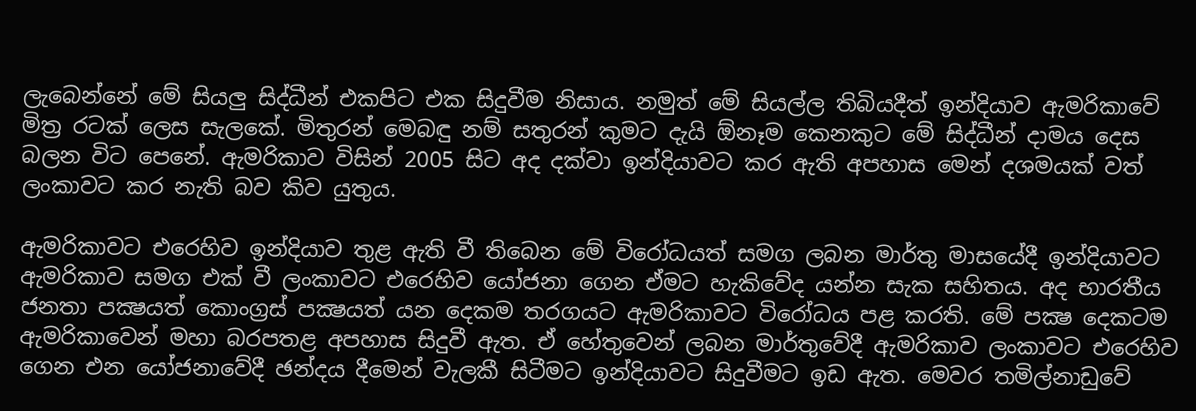ලැබෙන්නේ මේ සියලු සිද්ධීන් එකපිට එක සිදුවීම නිසාය. නමුත් මේ සියල්ල තිබියදීත් ඉන්දියාව ඇමරිකාවේ මිත්‍ර රටක්‌ ලෙස සැලකේ. මිතුරන් මෙබඳු නම් සතුරන් කුමට දැයි ඕනෑම කෙනකුට මේ සිද්ධීන් දාමය දෙස බලන විට පෙනේ. ඇමරිකාව විසින් 2005 සිට අද දක්‌වා ඉන්දියාවට කර ඇති අපහාස මෙන් දශමයක්‌ වත් ලංකාවට කර නැති බව කිව යුතුය.

ඇමරිකාවට එරෙහිව ඉන්දියාව තුළ ඇති වී තිබෙන මේ විරෝධයත් සමග ලබන මාර්තු මාසයේදී ඉන්දියාවට ඇමරිකාව සමග එක්‌ වී ලංකාවට එරෙහිව යෝජනා ගෙන ඒමට හැකිවේද යන්න සැක සහිතය. අද භාරතීය ජනතා පක්‍ෂයත් කොංග්‍රස්‌ පක්‍ෂයත් යන දෙකම තරගයට ඇමරිකාවට විරෝධය පළ කරති. මේ පක්‍ෂ දෙකටම ඇමරිකාවෙන් මහා බරපතළ අපහාස සිදුවී ඇත. ඒ හේතුවෙන් ලබන මාර්තුවේදී ඇමරිකාව ලංකාවට එරෙහිව ගෙන එන යෝජනාවේදී ඡන්දය දීමෙන් වැලකී සිටීමට ඉන්දියාවට සිදුවීමට ඉඩ ඇත. මෙවර තමිල්නාඩුවේ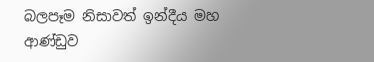බලපෑම නිසාවත් ඉන්දීය මහ ආණ්‌ඩුව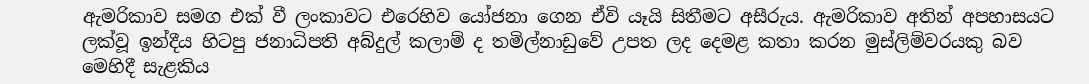ඇමරිකාව සමග එක්‌ වී ලංකාවට එරෙහිව යෝජනා ගෙන ඒවි යෑයි සිතීමට අසීරුය. ඇමරිකාව අතින් අපහාසයට ලක්‌වූ ඉන්දීය හිටපු ජනාධිපති අබ්දුල් කලාම් ද තමිල්නාඩුවේ උපත ලද දෙමළ කතා කරන මුස්‌ලිම්වරයකු බව මෙහිදී සැළකිය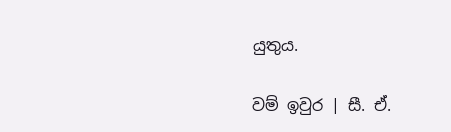යුතුය.

වම් ඉවුර | සී. ඒ.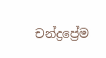චන්ද්‍රප්‍රේම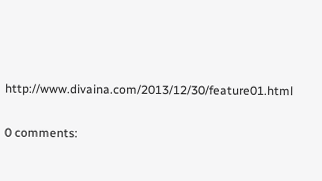http://www.divaina.com/2013/12/30/feature01.html

0 comments: